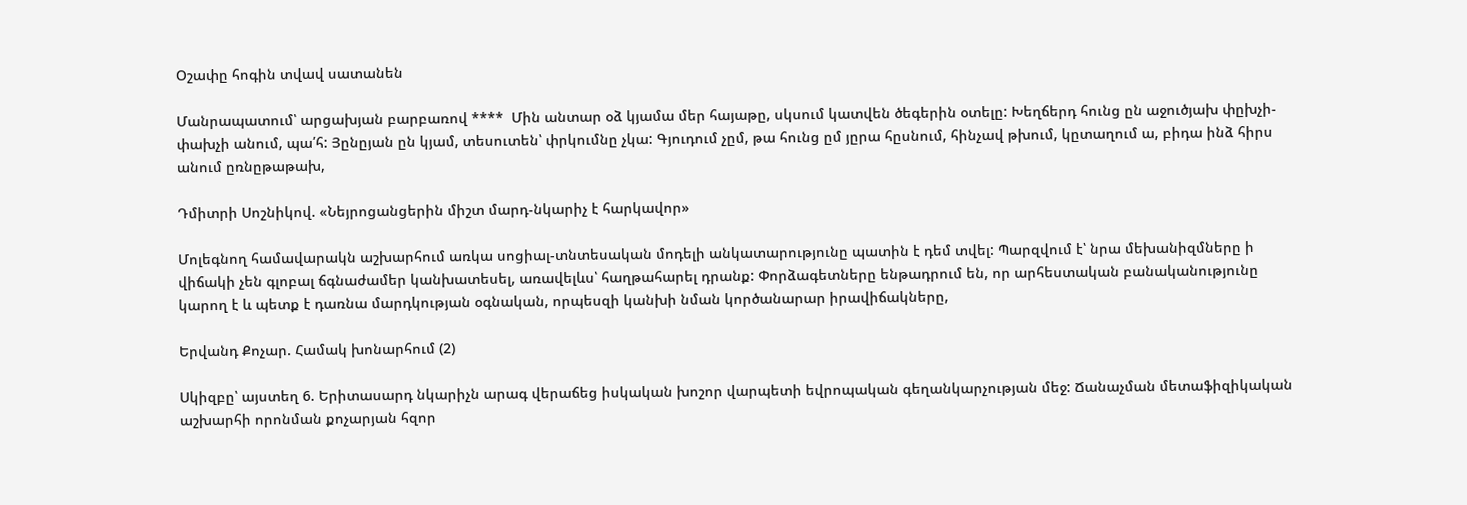Օշափը հոգին տվավ սատանեն

Մանրապատում՝ արցախյան բարբառով ****  Մին անտար օձ կյամա մեր հայաթը, սկսում կատվեն ծեգերին օտելը: Խեղճերդ հունց ըն աջուծյախ փըխչի-փախչի անում, պա՛հ: Յընըյան ըն կյամ, տեսուտեն՝ փրկումնը չկա: Գյուդում չըմ, թա հունց ըմ յըրա հըսնում, հինչավ թխում, կըտաղում ա, բիդա ինձ հիրս անում ըռնըթաթախ,

Դմիտրի Սոշնիկով. «Նեյրոցանցերին միշտ մարդ-նկարիչ է հարկավոր»

Մոլեգնող համավարակն աշխարհում առկա սոցիալ-տնտեսական մոդելի անկատարությունը պատին է դեմ տվել: Պարզվում է՝ նրա մեխանիզմները ի վիճակի չեն գլոբալ ճգնաժամեր կանխատեսել, առավելևս՝ հաղթահարել դրանք: Փորձագետները ենթադրում են, որ արհեստական բանականությունը կարող է և պետք է դառնա մարդկության օգնական, որպեսզի կանխի նման կործանարար իրավիճակները,

Երվանդ Քոչար. Համակ խոնարհում (2)

Սկիզբը՝ այստեղ 6. Երիտասարդ նկարիչն արագ վերաճեց իսկական խոշոր վարպետի եվրոպական գեղանկարչության մեջ: Ճանաչման մետաֆիզիկական աշխարհի որոնման քոչարյան հզոր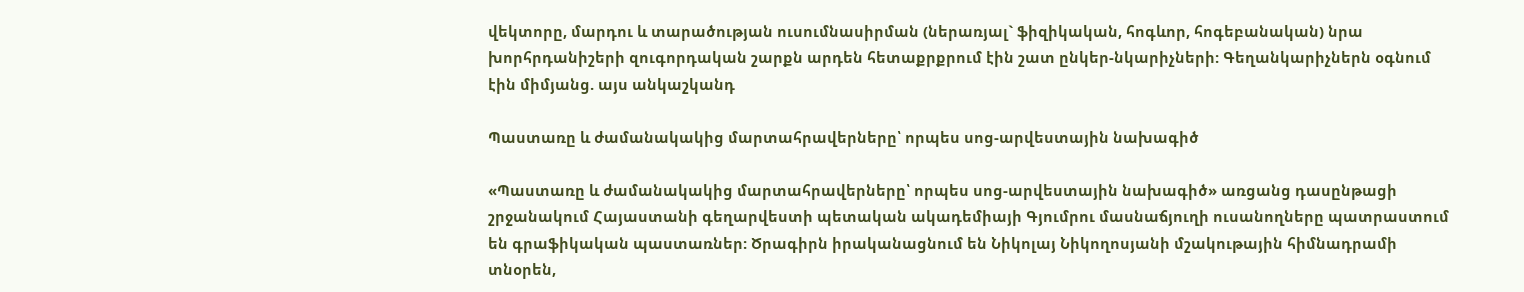վեկտորը, մարդու և տարածության ուսումնասիրման (ներառյալ` ֆիզիկական, հոգևոր, հոգեբանական) նրա խորհրդանիշերի զուգորդական շարքն արդեն հետաքրքրում էին շատ ընկեր-նկարիչների: Գեղանկարիչներն օգնում էին միմյանց. այս անկաշկանդ

Պաստառը և ժամանակակից մարտահրավերները՝ որպես սոց-արվեստային նախագիծ

«Պաստառը և ժամանակակից մարտահրավերները՝ որպես սոց-արվեստային նախագիծ» առցանց դասընթացի շրջանակում Հայաստանի գեղարվեստի պետական ակադեմիայի Գյումրու մասնաճյուղի ուսանողները պատրաստում են գրաֆիկական պաստառներ: Ծրագիրն իրականացնում են Նիկոլայ Նիկողոսյանի մշակութային հիմնադրամի տնօրեն,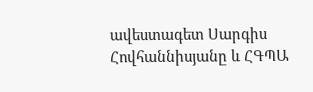ավեստագետ Սարգիս Հովհաննիսյանը և ՀԳՊԱ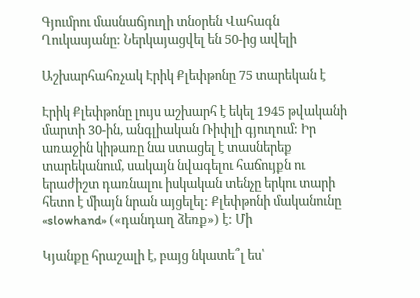Գյումրու մասնաճյուղի տնօրեն Վահագն Ղուկասյանը: Ներկայացվել են 50-ից ավելի

Աշխարհահռչակ Էրիկ Քլեփթոնը 75 տարեկան է

Էրիկ Քլեփթոնը լույս աշխարհ է եկել 1945 թվականի մարտի 30-ին, անգլիական Ռիփլի գյուղում: Իր առաջին կիթառը նա ստացել է տասներեք տարեկանում, սակայն նվագելու հաճույքն ու երաժիշտ դառնալու իսկական տենչը երկու տարի հետո է միայն նրան այցելել: Քլեփթոնի մականունը «slowhand» («դանդաղ ձեռք») է: Մի

Կյանքը հրաշալի է, բայց նկատե՞լ ես՝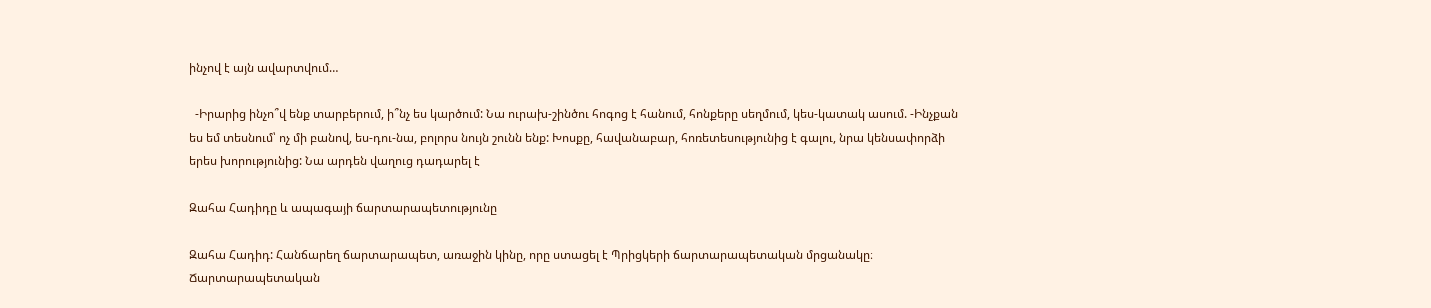ինչով է այն ավարտվում…

  -Իրարից ինչո՞վ ենք տարբերում, ի՞նչ ես կարծում: Նա ուրախ-շինծու հոգոց է հանում, հոնքերը սեղմում, կես-կատակ ասում. -Ինչքան ես եմ տեսնում՝ ոչ մի բանով, ես-դու-նա, բոլորս նույն շունն ենք: Խոսքը, հավանաբար, հոռետեսությունից է գալու, նրա կենսափորձի երես խորությունից: Նա արդեն վաղուց դադարել է

Զահա Հադիդը և ապագայի ճարտարապետությունը

Զահա Հադիդ: Հանճարեղ ճարտարապետ, առաջին կինը, որը ստացել է Պրիցկերի ճարտարապետական մրցանակը։ Ճարտարապետական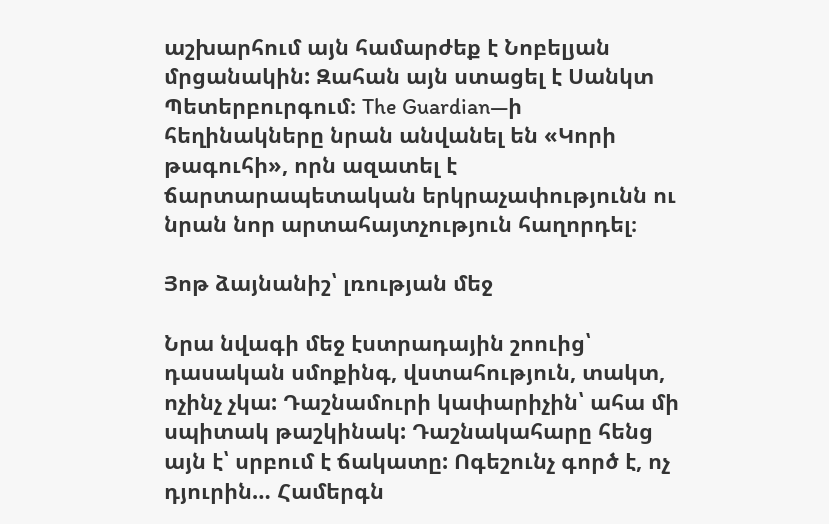աշխարհում այն համարժեք է Նոբելյան մրցանակին: Զահան այն ստացել է Սանկտ Պետերբուրգում։ The Guardian—ի հեղինակները նրան անվանել են «Կորի թագուհի», որն ազատել է ճարտարապետական երկրաչափությունն ու նրան նոր արտահայտչություն հաղորդել։

Յոթ ձայնանիշ՝ լռության մեջ

Նրա նվագի մեջ էստրադային շոուից՝ դասական սմոքինգ, վստահություն, տակտ, ոչինչ չկա: Դաշնամուրի կափարիչին՝ ահա մի սպիտակ թաշկինակ: Դաշնակահարը հենց այն է՝ սրբում է ճակատը: Ոգեշունչ գործ է, ոչ դյուրին… Համերգն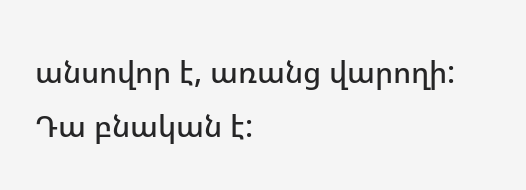անսովոր է, առանց վարողի: Դա բնական է: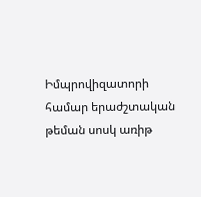Իմպրովիզատորի համար երաժշտական թեման սոսկ առիթ